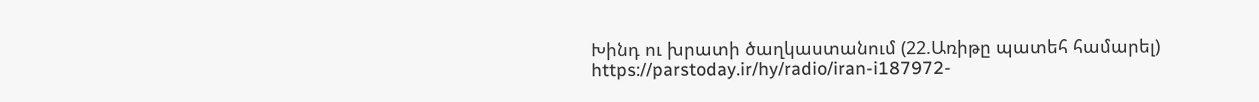Խինդ ու խրատի ծաղկաստանում (22.Առիթը պատեհ համարել)
https://parstoday.ir/hy/radio/iran-i187972-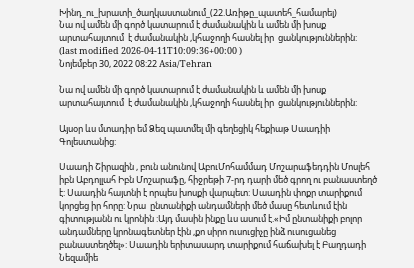Խինդ_ու_խրատի_ծաղկաստանում_(22.Առիթը_պատեհ_համարել)
Նա ով ամեն մի գործ կատարում է ժամանակին և ամեն մի խոսք արտահայտում  է ժամանակին ,կհաջողի հասնել իր  ցանկություններին:
(last modified 2026-04-11T10:09:36+00:00 )
Նոյեմբեր 30, 2022 08:22 Asia/Tehran

Նա ով ամեն մի գործ կատարում է ժամանակին և ամեն մի խոսք արտահայտում  է ժամանակին ,կհաջողի հասնել իր  ցանկություններին:

Այսօր ևս մտադիր եմ Ձեզ պատմել մի գեղեցիկ հեքիաթ Սաադիի Գոլեստանից:

Սաադի Շիրազին , բուն անունով ԱբուՄոհամմադ Մոշարաֆեդդին Մոսլեհ իբն Աբդոլլահ Իբն Մոշարաֆը, հիջրեթի 7-րդ դարի մեծ գրող ու բանաստեղծ է: Սաադին հայտնի է որպես խոսքի վարպետ: Սաադին փոքր տարիքում կորցեց իր հորը: Նրա  ընտանիքի անդամների մեծ մասը հետևում էին գիտությանն ու կրոնին :Այդ մասին ինքը ևս ասում է.«Իմ ընտանիքի բոլոր անդամները կրոնագետներ էին ,քո սիրո ուսուցիչը ինձ ուսուցանեց բանաստեղծել»: Սաադին երիտասարդ տարիքում հաճախել է Բաղդադի Նեզամիե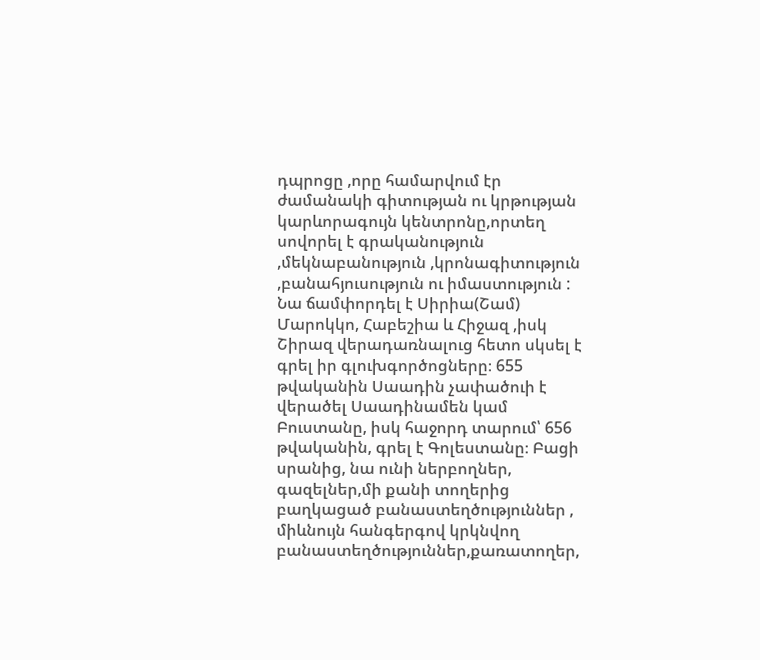դպրոցը ,որը համարվում էր ժամանակի գիտության ու կրթության կարևորագույն կենտրոնը,որտեղ սովորել է գրականություն ,մեկնաբանություն ,կրոնագիտություն ,բանահյուսություն ու իմաստություն : Նա ճամփորդել է Սիրիա(Շամ) Մարոկկո, Հաբեշիա և Հիջազ ,իսկ Շիրազ վերադառնալուց հետո սկսել է գրել իր գլուխգործոցները։ 655 թվականին Սաադին չափածուի է վերածել Սաադինամեն կամ Բուստանը, իսկ հաջորդ տարում՝ 656 թվականին, գրել է Գոլեստանը։ Բացի սրանից, նա ունի ներբողներ, գազելներ,մի քանի տողերից բաղկացած բանաստեղծություններ , միևնույն հանգերգով կրկնվող բանաստեղծություններ,քառատողեր,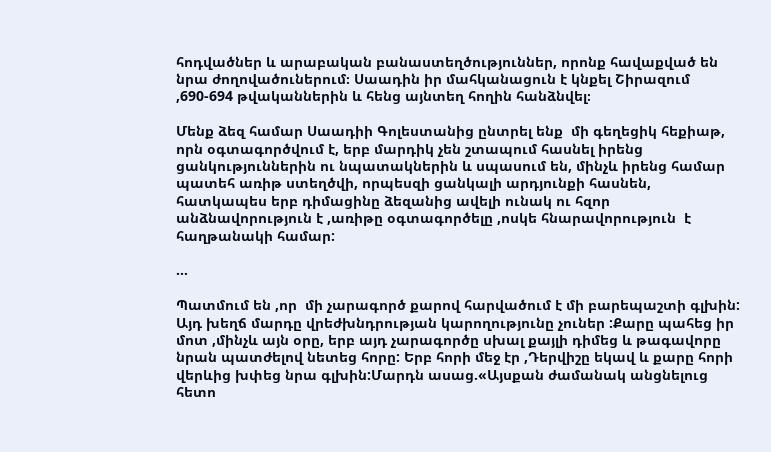հոդվածներ և արաբական բանաստեղծություններ, որոնք հավաքված են նրա ժողովածուներում։ Սաադին իր մահկանացուն է կնքել Շիրազում ,690-694 թվականներին և հենց այնտեղ հողին հանձնվել։

Մենք ձեզ համար Սաադիի Գոլեստանից ընտրել ենք  մի գեղեցիկ հեքիաթ, որն օգտագործվում է, երբ մարդիկ չեն շտապում հասնել իրենց ցանկություններին ու նպատակներին և սպասում են, մինչև իրենց համար պատեհ առիթ ստեղծվի, որպեսզի ցանկալի արդյունքի հասնեն, հատկապես երբ դիմացինը ձեզանից ավելի ունակ ու հզոր անձնավորություն է ,առիթը օգտագործելը ,ոսկե հնարավորություն  է հաղթանակի համար:

...

Պատմում են ,որ  մի չարագործ քարով հարվածում է մի բարեպաշտի գլխին: Այդ խեղճ մարդը վրեժխնդրության կարողությունը չուներ :Քարը պահեց իր մոտ ,մինչև այն օրը, երբ այդ չարագործը սխալ քայլի դիմեց և թագավորը նրան պատժելով նետեց հորը: Երբ հորի մեջ էր ,Դերվիշը եկավ և քարը հորի վերևից խփեց նրա գլխին:Մարդն ասաց.«Այսքան ժամանակ անցնելուց հետո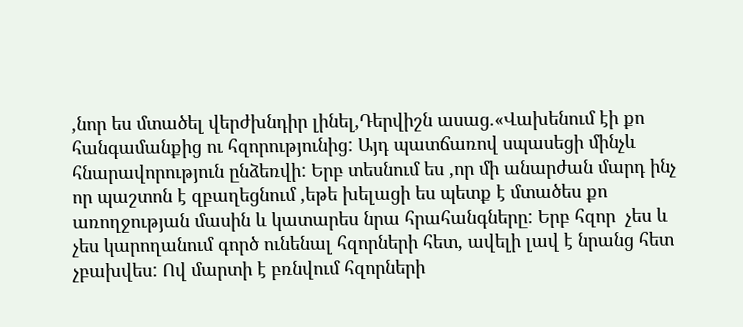,նոր ես մտածել վերժխնդիր լինել,Դերվիշն ասաց.«Վախենում էի քո հանգամանքից ու հզորությունից: Այդ պատճառով սպասեցի մինչև  հնարավորություն ընձեռվի: Երբ տեսնում ես ,որ մի անարժան մարդ ինչ որ պաշտոն է զբաղեցնում ,եթե խելացի ես պետք է մտածես քո առողջության մասին և կատարես նրա հրահանգները: Երբ հզոր  չես և չես կարողանում գործ ունենալ հզորների հետ, ավելի լավ է նրանց հետ չբախվես: Ով մարտի է բռնվում հզորների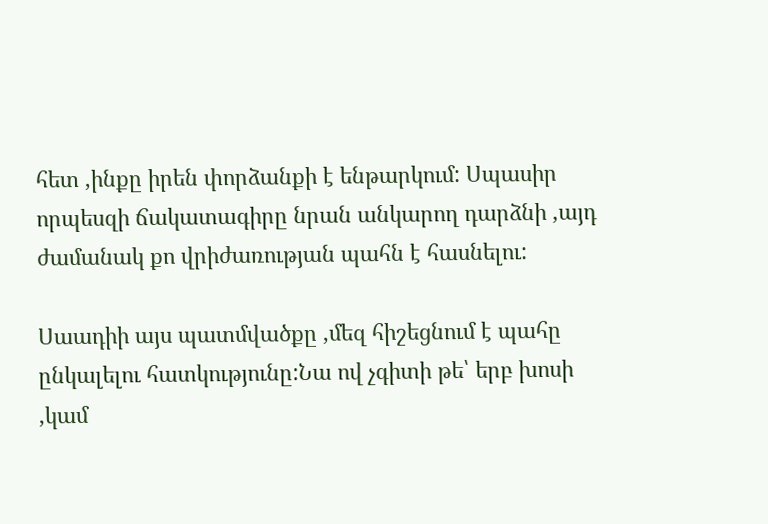հետ ,ինքը իրեն փորձանքի է ենթարկում: Սպասիր որպեսզի ճակատագիրը նրան անկարող դարձնի ,այդ ժամանակ քո վրիժառության պահն է հասնելու:

Սաադիի այս պատմվածքը ,մեզ հիշեցնում է պահը ընկալելու հատկությունը:Նա ով չգիտի թե՝ երբ խոսի ,կամ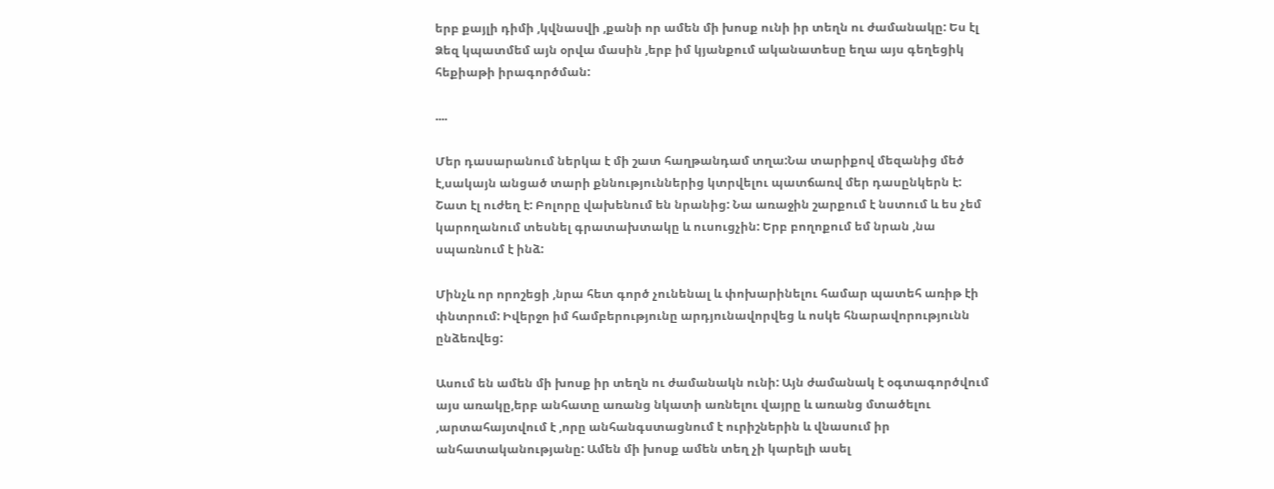երբ քայլի դիմի ,կվնասվի ,քանի որ ամեն մի խոսք ունի իր տեղն ու ժամանակը: Ես էլ Ձեզ կպատմեմ այն օրվա մասին ,երբ իմ կյանքում ականատեսը եղա այս գեղեցիկ հեքիաթի իրագործման:

....

Մեր դասարանում ներկա է մի շատ հաղթանդամ տղա:Նա տարիքով մեզանից մեծ է,սակայն անցած տարի քննություններից կտրվելու պատճառվ մեր դասընկերն է: Շատ էլ ուժեղ է: Բոլորը վախենում են նրանից: Նա առաջին շարքում է նստում և ես չեմ կարողանում տեսնել գրատախտակը և ուսուցչին: Երբ բողոքում եմ նրան ,նա սպառնում է ինձ:

Մինչև որ որոշեցի ,նրա հետ գործ չունենալ և փոխարինելու համար պատեհ առիթ էի փնտրում: Իվերջո իմ համբերությունը արդյունավորվեց և ոսկե հնարավորությունն ընձեռվեց:

Ասում են ամեն մի խոսք իր տեղն ու ժամանակն ունի: Այն ժամանակ է օգտագործվում այս առակը,երբ անհատը առանց նկատի առնելու վայրը և առանց մտածելու ,արտահայտվում է ,որը անհանգստացնում է ուրիշներին և վնասում իր անհատականությանը: Ամեն մի խոսք ամեն տեղ չի կարելի ասել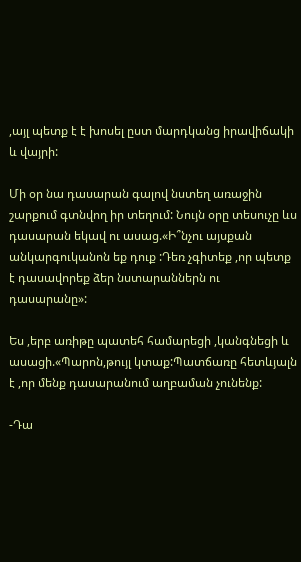,այլ պետք է է խոսել ըստ մարդկանց իրավիճակի և վայրի:

Մի օր նա դասարան գալով նստեղ առաջին շարքում գտնվող իր տեղում: Նույն օրը տեսուչը ևս դասարան եկավ ու ասաց.«Ի՞նչու այսքան անկարգուկանոն եք դուք :Դեռ չգիտեք ,որ պետք է դասավորեք ձեր նստարաններն ու դասարանը»:

Ես ,երբ առիթը պատեհ համարեցի ,կանգնեցի և ասացի.«Պարոն,թույլ կտաք:Պատճառը հետևյալն է ,որ մենք դասարանում աղբաման չունենք:

-Դա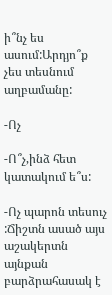ի՞նչ ես ասում:Արդյո՞ք չես տեսնում աղբամանը:

-Ոչ

-Ո՞չ,ինձ հետ կատակում ե՞ս:

-Ոչ պարոն տեսուչ :Ճիշտն ասած այս աշակերտն այնքան բարձրահասակ է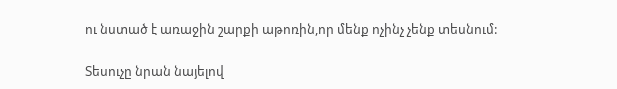ու նստած է առաջին շարքի աթոռին,որ մենք ոչինչ չենք տեսնում:

Տեսուչը նրան նայելով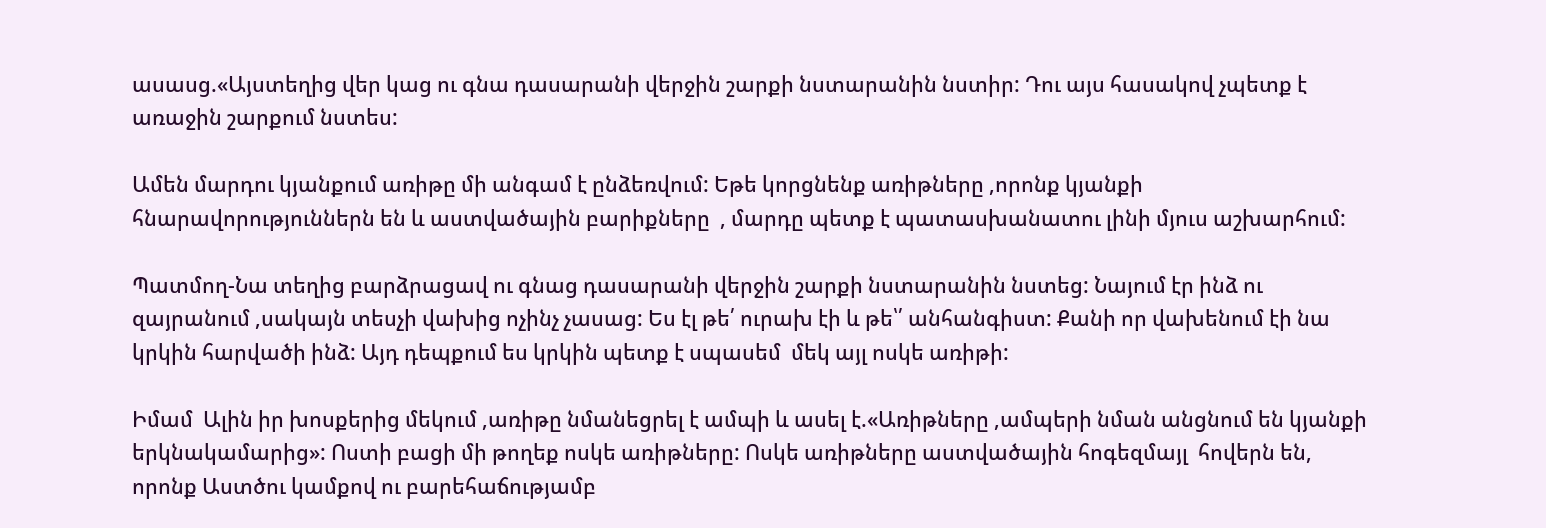ասասց.«Այստեղից վեր կաց ու գնա դասարանի վերջին շարքի նստարանին նստիր: Դու այս հասակով չպետք է առաջին շարքում նստես:

Ամեն մարդու կյանքում առիթը մի անգամ է ընձեռվում: Եթե կորցնենք առիթները ,որոնք կյանքի  հնարավորություններն են և աստվածային բարիքները  , մարդը պետք է պատասխանատու լինի մյուս աշխարհում:

Պատմող-Նա տեղից բարձրացավ ու գնաց դասարանի վերջին շարքի նստարանին նստեց: Նայում էր ինձ ու զայրանում ,սակայն տեսչի վախից ոչինչ չասաց: Ես էլ թե՛ ուրախ էի և թե՝՛ անհանգիստ: Քանի որ վախենում էի նա կրկին հարվածի ինձ: Այդ դեպքում ես կրկին պետք է սպասեմ  մեկ այլ ոսկե առիթի:

Իմամ  Ալին իր խոսքերից մեկում ,առիթը նմանեցրել է ամպի և ասել է.«Առիթները ,ամպերի նման անցնում են կյանքի երկնակամարից»: Ոստի բացի մի թողեք ոսկե առիթները: Ոսկե առիթները աստվածային հոգեզմայլ  հովերն են, որոնք Աստծու կամքով ու բարեհաճությամբ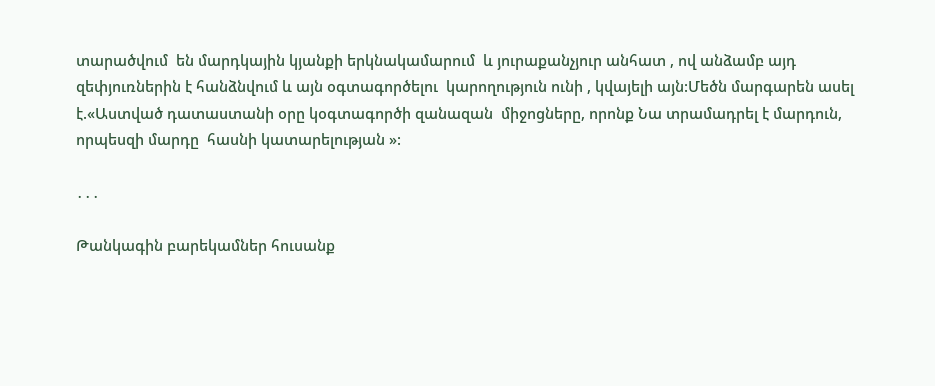տարածվում  են մարդկային կյանքի երկնակամարում  և յուրաքանչյուր անհատ , ով անձամբ այդ զեփյուռներին է հանձնվում և այն օգտագործելու  կարողություն ունի , կվայելի այն:Մեծն մարգարեն ասել է.«Աստված դատաստանի օրը կօգտագործի զանազան  միջոցները, որոնք Նա տրամադրել է մարդուն, որպեսզի մարդը  հասնի կատարելության »:

․․․

Թանկագին բարեկամներ հուսանք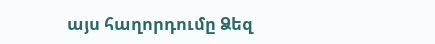այս հաղորդումը Ձեզ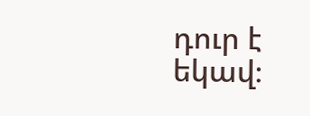դուր է եկավ։